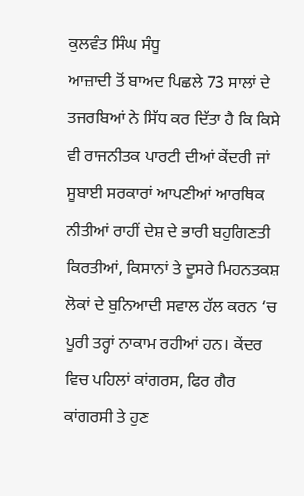ਕੁਲਵੰਤ ਸਿੰਘ ਸੰਧੂ
ਆਜ਼ਾਦੀ ਤੋਂ ਬਾਅਦ ਪਿਛਲੇ 73 ਸਾਲਾਂ ਦੇ ਤਜਰਬਿਆਂ ਨੇ ਸਿੱਧ ਕਰ ਦਿੱਤਾ ਹੈ ਕਿ ਕਿਸੇ ਵੀ ਰਾਜਨੀਤਕ ਪਾਰਟੀ ਦੀਆਂ ਕੇਂਦਰੀ ਜਾਂ ਸੂਬਾਈ ਸਰਕਾਰਾਂ ਆਪਣੀਆਂ ਆਰਥਿਕ ਨੀਤੀਆਂ ਰਾਹੀਂ ਦੇਸ਼ ਦੇ ਭਾਰੀ ਬਹੁਗਿਣਤੀ ਕਿਰਤੀਆਂ, ਕਿਸਾਨਾਂ ਤੇ ਦੂਸਰੇ ਮਿਹਨਤਕਸ਼ ਲੋਕਾਂ ਦੇ ਬੁਨਿਆਦੀ ਸਵਾਲ ਹੱਲ ਕਰਨ ‘ਚ ਪੂਰੀ ਤਰ੍ਹਾਂ ਨਾਕਾਮ ਰਹੀਆਂ ਹਨ। ਕੇਂਦਰ ਵਿਚ ਪਹਿਲਾਂ ਕਾਂਗਰਸ, ਫਿਰ ਗੈਰ ਕਾਂਗਰਸੀ ਤੇ ਹੁਣ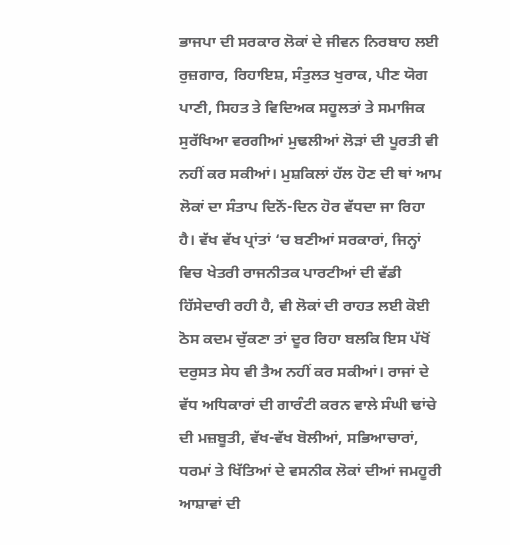ਭਾਜਪਾ ਦੀ ਸਰਕਾਰ ਲੋਕਾਂ ਦੇ ਜੀਵਨ ਨਿਰਬਾਹ ਲਈ ਰੁਜ਼ਗਾਰ, ਰਿਹਾਇਸ਼, ਸੰਤੁਲਤ ਖੁਰਾਕ, ਪੀਣ ਯੋਗ ਪਾਣੀ, ਸਿਹਤ ਤੇ ਵਿਦਿਅਕ ਸਹੂਲਤਾਂ ਤੇ ਸਮਾਜਿਕ ਸੁਰੱਖਿਆ ਵਰਗੀਆਂ ਮੁਢਲੀਆਂ ਲੋੜਾਂ ਦੀ ਪੂਰਤੀ ਵੀ ਨਹੀਂ ਕਰ ਸਕੀਆਂ। ਮੁਸ਼ਕਿਲਾਂ ਹੱਲ ਹੋਣ ਦੀ ਥਾਂ ਆਮ ਲੋਕਾਂ ਦਾ ਸੰਤਾਪ ਦਿਨੋਂ-ਦਿਨ ਹੋਰ ਵੱਧਦਾ ਜਾ ਰਿਹਾ ਹੈ। ਵੱਖ ਵੱਖ ਪ੍ਰਾਂਤਾਂ ‘ਚ ਬਣੀਆਂ ਸਰਕਾਰਾਂ, ਜਿਨ੍ਹਾਂ ਵਿਚ ਖੇਤਰੀ ਰਾਜਨੀਤਕ ਪਾਰਟੀਆਂ ਦੀ ਵੱਡੀ ਹਿੱਸੇਦਾਰੀ ਰਹੀ ਹੈ, ਵੀ ਲੋਕਾਂ ਦੀ ਰਾਹਤ ਲਈ ਕੋਈ ਠੋਸ ਕਦਮ ਚੁੱਕਣਾ ਤਾਂ ਦੂਰ ਰਿਹਾ ਬਲਕਿ ਇਸ ਪੱਖੋਂ ਦਰੁਸਤ ਸੇਧ ਵੀ ਤੈਅ ਨਹੀਂ ਕਰ ਸਕੀਆਂ। ਰਾਜਾਂ ਦੇ ਵੱਧ ਅਧਿਕਾਰਾਂ ਦੀ ਗਾਰੰਟੀ ਕਰਨ ਵਾਲੇ ਸੰਘੀ ਢਾਂਚੇ ਦੀ ਮਜ਼ਬੂਤੀ, ਵੱਖ-ਵੱਖ ਬੋਲੀਆਂ, ਸਭਿਆਚਾਰਾਂ, ਧਰਮਾਂ ਤੇ ਖਿੱਤਿਆਂ ਦੇ ਵਸਨੀਕ ਲੋਕਾਂ ਦੀਆਂ ਜਮਹੂਰੀ ਆਸ਼ਾਵਾਂ ਦੀ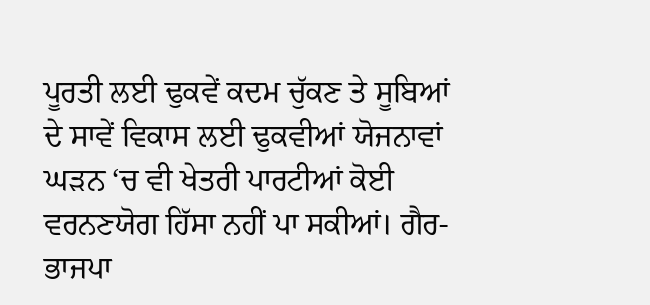ਪੂਰਤੀ ਲਈ ਢੁਕਵੇਂ ਕਦਮ ਚੁੱਕਣ ਤੇ ਸੂਬਿਆਂ ਦੇ ਸਾਵੇਂ ਵਿਕਾਸ ਲਈ ਢੁਕਵੀਆਂ ਯੋਜਨਾਵਾਂ ਘੜਨ ‘ਚ ਵੀ ਖੇਤਰੀ ਪਾਰਟੀਆਂ ਕੋਈ ਵਰਨਣਯੋਗ ਹਿੱਸਾ ਨਹੀਂ ਪਾ ਸਕੀਆਂ। ਗੈਰ-ਭਾਜਪਾ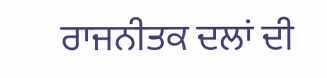ਰਾਜਨੀਤਕ ਦਲਾਂ ਦੀ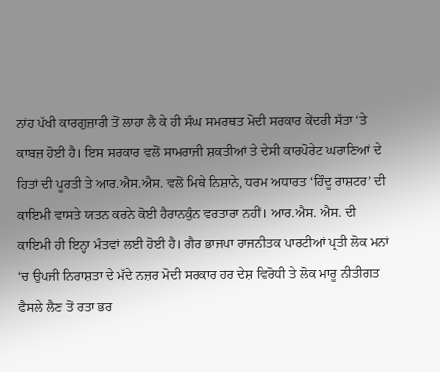ਨਾਂਹ ਪੱਖੀ ਕਾਰਗੁਜ਼ਾਰੀ ਤੋਂ ਲਾਹਾ ਲੈ ਕੇ ਹੀ ਸੰਘ ਸਮਰਥਤ ਮੋਦੀ ਸਰਕਾਰ ਕੇਂਦਰੀ ਸੱਤਾ ‘ਤੇ ਕਾਬਜ਼ ਹੋਈ ਹੈ। ਇਸ ਸਰਕਾਰ ਵਲੋਂ ਸਾਮਰਾਜੀ ਸ਼ਕਤੀਆਂ ਤੇ ਦੇਸੀ ਕਾਰਪੋਰੇਟ ਘਰਾਣਿਆਂ ਦੇ ਹਿਤਾਂ ਦੀ ਪੂਰਤੀ ਤੇ ਆਰ.ਐਸ.ਐਸ. ਵਲੋਂ ਮਿਥੇ ਨਿਸ਼ਾਨੇ, ਧਰਮ ਅਧਾਰਤ ‘ਹਿੰਦੂ ਰਾਸ਼ਟਰ’ ਦੀ ਕਾਇਮੀ ਵਾਸਤੇ ਯਤਨ ਕਰਨੇ ਕੋਈ ਹੈਰਾਨਕੁੰਨ ਵਰਤਾਰਾ ਨਹੀਂ। ਆਰ.ਐਸ. ਐਸ. ਦੀ ਕਾਇਮੀ ਹੀ ਇਨ੍ਹਾ ਮੰਤਵਾਂ ਲਈ ਹੋਈ ਹੈ। ਗੈਰ ਭਾਜਪਾ ਰਾਜਨੀਤਕ ਪਾਰਟੀਆਂ ਪ੍ਰਤੀ ਲੋਕ ਮਨਾਂ ‘ਚ ਉਪਜੀ ਨਿਰਾਸ਼ਤਾ ਦੇ ਮੱਦੇ ਨਜ਼ਰ ਮੋਦੀ ਸਰਕਾਰ ਹਰ ਦੇਸ਼ ਵਿਰੋਧੀ ਤੇ ਲੋਕ ਮਾਰੂ ਨੀਤੀਗਤ ਫੈਸਲੇ ਲੈਣ ਤੋਂ ਰਤਾ ਭਰ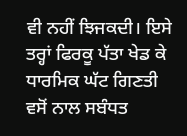ਵੀ ਨਹੀਂ ਝਿਜਕਦੀ। ਇਸੇ ਤਰ੍ਹਾਂ ਫਿਰਕੂ ਪੱਤਾ ਖੇਡ ਕੇ ਧਾਰਮਿਕ ਘੱਟ ਗਿਣਤੀ ਵਸੋਂ ਨਾਲ ਸਬੰਧਤ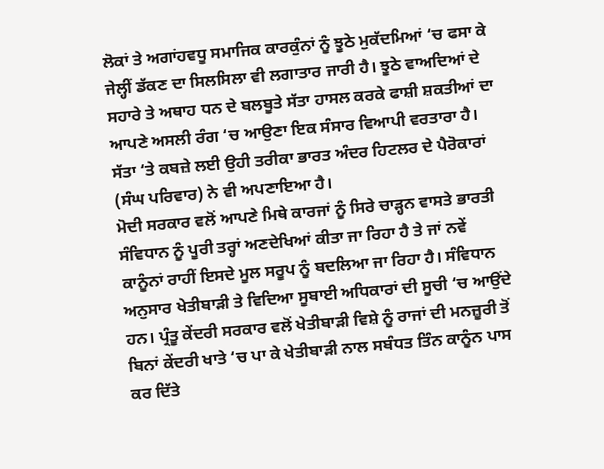ਲੋਕਾਂ ਤੇ ਅਗਾਂਹਵਧੂ ਸਮਾਜਿਕ ਕਾਰਕੁੰਨਾਂ ਨੂੰ ਝੂਠੇ ਮੁਕੱਦਮਿਆਂ ‘ਚ ਫਸਾ ਕੇ ਜੇਲ੍ਹੀਂ ਡੱਕਣ ਦਾ ਸਿਲਸਿਲਾ ਵੀ ਲਗਾਤਾਰ ਜਾਰੀ ਹੈ। ਝੂਠੇ ਵਾਅਦਿਆਂ ਦੇ ਸਹਾਰੇ ਤੇ ਅਥਾਹ ਧਨ ਦੇ ਬਲਬੂਤੇ ਸੱਤਾ ਹਾਸਲ ਕਰਕੇ ਫਾਸ਼ੀ ਸ਼ਕਤੀਆਂ ਦਾ ਆਪਣੇ ਅਸਲੀ ਰੰਗ ‘ਚ ਆਉਣਾ ਇਕ ਸੰਸਾਰ ਵਿਆਪੀ ਵਰਤਾਰਾ ਹੈ। ਸੱਤਾ ‘ਤੇ ਕਬਜ਼ੇ ਲਈ ਉਹੀ ਤਰੀਕਾ ਭਾਰਤ ਅੰਦਰ ਹਿਟਲਰ ਦੇ ਪੈਰੋਕਾਰਾਂ (ਸੰਘ ਪਰਿਵਾਰ) ਨੇ ਵੀ ਅਪਣਾਇਆ ਹੈ।
ਮੋਦੀ ਸਰਕਾਰ ਵਲੋਂ ਆਪਣੇ ਮਿਥੇ ਕਾਰਜਾਂ ਨੂੰ ਸਿਰੇ ਚਾੜ੍ਹਨ ਵਾਸਤੇ ਭਾਰਤੀ ਸੰਵਿਧਾਨ ਨੂੰ ਪੂਰੀ ਤਰ੍ਹਾਂ ਅਣਦੇਖਿਆਂ ਕੀਤਾ ਜਾ ਰਿਹਾ ਹੈ ਤੇ ਜਾਂ ਨਵੇਂ ਕਾਨੂੰਨਾਂ ਰਾਹੀਂ ਇਸਦੇ ਮੂਲ ਸਰੂਪ ਨੂੰ ਬਦਲਿਆ ਜਾ ਰਿਹਾ ਹੈ। ਸੰਵਿਧਾਨ ਅਨੁਸਾਰ ਖੇਤੀਬਾੜੀ ਤੇ ਵਿਦਿਆ ਸੂਬਾਈ ਅਧਿਕਾਰਾਂ ਦੀ ਸੂਚੀ ‘ਚ ਆਉਂਦੇ ਹਨ। ਪ੍ਰੰਤੂ ਕੇਂਦਰੀ ਸਰਕਾਰ ਵਲੋਂ ਖੇਤੀਬਾੜੀ ਵਿਸ਼ੇ ਨੂੰ ਰਾਜਾਂ ਦੀ ਮਨਜ਼ੂਰੀ ਤੋਂ ਬਿਨਾਂ ਕੇਂਦਰੀ ਖਾਤੇ ‘ਚ ਪਾ ਕੇ ਖੇਤੀਬਾੜੀ ਨਾਲ ਸਬੰਧਤ ਤਿੰਨ ਕਾਨੂੰਨ ਪਾਸ ਕਰ ਦਿੱਤੇ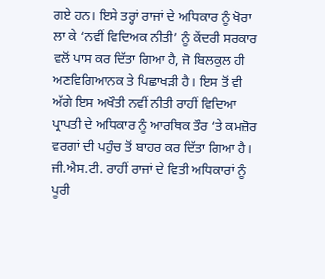ਗਏ ਹਨ। ਇਸੇ ਤਰ੍ਹਾਂ ਰਾਜਾਂ ਦੇ ਅਧਿਕਾਰ ਨੂੰ ਖੋਰਾ ਲਾ ਕੇ ‘ਨਵੀਂ ਵਿਦਿਅਕ ਨੀਤੀ’ ਨੂੰ ਕੇਂਦਰੀ ਸਰਕਾਰ ਵਲੋਂ ਪਾਸ ਕਰ ਦਿੱਤਾ ਗਿਆ ਹੈ, ਜੋ ਬਿਲਕੁਲ ਹੀ ਅਣਵਿਗਿਆਨਕ ਤੇ ਪਿਛਾਖੜੀ ਹੈ। ਇਸ ਤੋਂ ਵੀ ਅੱਗੇ ਇਸ ਅਖੌਤੀ ਨਵੀਂ ਨੀਤੀ ਰਾਹੀਂ ਵਿਦਿਆ ਪ੍ਰਾਪਤੀ ਦੇ ਅਧਿਕਾਰ ਨੂੰ ਆਰਥਿਕ ਤੌਰ ‘ਤੇ ਕਮਜ਼ੋਰ ਵਰਗਾਂ ਦੀ ਪਹੁੰਚ ਤੋਂ ਬਾਹਰ ਕਰ ਦਿੱਤਾ ਗਿਆ ਹੈ। ਜੀ.ਐਸ.ਟੀ. ਰਾਹੀਂ ਰਾਜਾਂ ਦੇ ਵਿਤੀ ਅਧਿਕਾਰਾਂ ਨੂੰ ਪੂਰੀ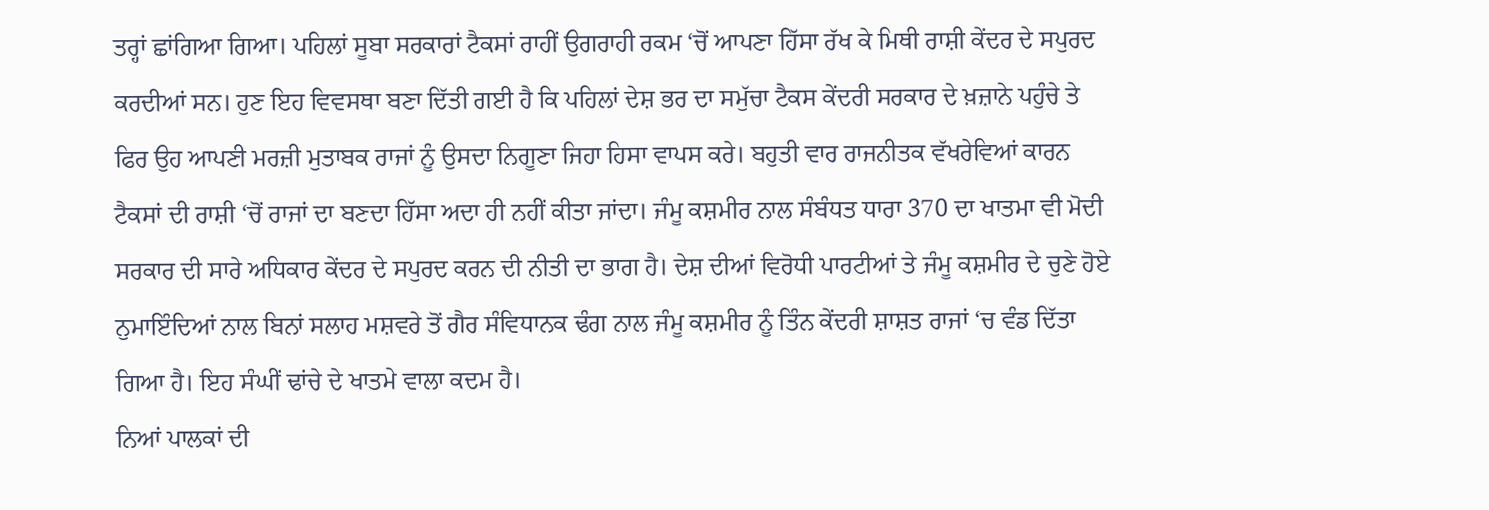ਤਰ੍ਹਾਂ ਛਾਂਗਿਆ ਗਿਆ। ਪਹਿਲਾਂ ਸੂਬਾ ਸਰਕਾਰਾਂ ਟੈਕਸਾਂ ਰਾਹੀਂ ਉਗਰਾਹੀ ਰਕਮ ‘ਚੋਂ ਆਪਣਾ ਹਿੱਸਾ ਰੱਖ ਕੇ ਮਿਥੀ ਰਾਸ਼ੀ ਕੇਂਦਰ ਦੇ ਸਪੁਰਦ ਕਰਦੀਆਂ ਸਨ। ਹੁਣ ਇਹ ਵਿਵਸਥਾ ਬਣਾ ਦਿੱਤੀ ਗਈ ਹੈ ਕਿ ਪਹਿਲਾਂ ਦੇਸ਼ ਭਰ ਦਾ ਸਮੁੱਚਾ ਟੈਕਸ ਕੇਂਦਰੀ ਸਰਕਾਰ ਦੇ ਖ਼ਜ਼ਾਨੇ ਪਹੁੰਚੇ ਤੇ ਫਿਰ ਉਹ ਆਪਣੀ ਮਰਜ਼ੀ ਮੁਤਾਬਕ ਰਾਜਾਂ ਨੂੰ ਉਸਦਾ ਨਿਗੂਣਾ ਜਿਹਾ ਹਿਸਾ ਵਾਪਸ ਕਰੇ। ਬਹੁਤੀ ਵਾਰ ਰਾਜਨੀਤਕ ਵੱਖਰੇਵਿਆਂ ਕਾਰਨ ਟੈਕਸਾਂ ਦੀ ਰਾਸ਼ੀ ‘ਚੋਂ ਰਾਜਾਂ ਦਾ ਬਣਦਾ ਹਿੱਸਾ ਅਦਾ ਹੀ ਨਹੀਂ ਕੀਤਾ ਜਾਂਦਾ। ਜੰਮੂ ਕਸ਼ਮੀਰ ਨਾਲ ਸੰਬੰਧਤ ਧਾਰਾ 370 ਦਾ ਖਾਤਮਾ ਵੀ ਮੋਦੀ ਸਰਕਾਰ ਦੀ ਸਾਰੇ ਅਧਿਕਾਰ ਕੇਂਦਰ ਦੇ ਸਪੁਰਦ ਕਰਨ ਦੀ ਨੀਤੀ ਦਾ ਭਾਗ ਹੈ। ਦੇਸ਼ ਦੀਆਂ ਵਿਰੋਧੀ ਪਾਰਟੀਆਂ ਤੇ ਜੰਮੂ ਕਸ਼ਮੀਰ ਦੇ ਚੁਣੇ ਹੋਏ ਨੁਮਾਇੰਦਿਆਂ ਨਾਲ ਬਿਨਾਂ ਸਲਾਹ ਮਸ਼ਵਰੇ ਤੋਂ ਗੈਰ ਸੰਵਿਧਾਨਕ ਢੰਗ ਨਾਲ ਜੰਮੂ ਕਸ਼ਮੀਰ ਨੂੰ ਤਿੰਨ ਕੇਂਦਰੀ ਸ਼ਾਸ਼ਤ ਰਾਜਾਂ ‘ਚ ਵੰਡ ਦਿੱਤਾ ਗਿਆ ਹੈ। ਇਹ ਸੰਘੀਂ ਢਾਂਚੇ ਦੇ ਖਾਤਮੇ ਵਾਲਾ ਕਦਮ ਹੈ।
ਨਿਆਂ ਪਾਲਕਾਂ ਦੀ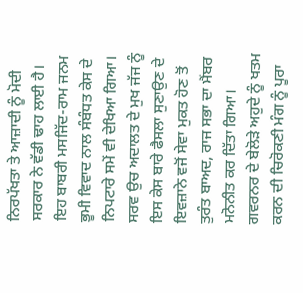ਨਿਰਪੱਖਤਾ ਤੇ ਆਜ਼ਾਦੀ ਨੂੰ ਮੋਦੀ ਸਰਕਾਰ ਨੇ ਵੱਡੀ ਢਾਹ ਲਾਈ ਹੈ। ਇਹ ਬਾਬਰੀ ਮਸਜਿੱਦ-ਰਾਮ ਜਨਮ ਭੂਮੀ ਵਿਵਾਦ ਨਾਲ ਸੰਬੰਧਤ ਕੇਸ ਦੇ ਨਿਪਟਾਰੇ ਸਮੇਂ ਵੀ ਦੇਖਿਆ ਗਿਆ। ਸਰਵ ਉਚ ਅਦਾਲਤ ਦੇ ਮੁਖ ਜੱਜ ਨੂੰ ਇਸ ਕੇਸ ਬਾਰੇ ਫੈਸਲਾ ਸੁਣਾਉਣ ਦੇ ਇਵਜ਼ਾਨੇ ਵਜੋਂ ਸੇਵਾ ਮੁਕਤ ਹੋਣ ਤੋਂ ਤੁਰੰਤ ਬਾਅਦ, ਰਾਜ ਸਭਾ ਦਾ ਮੈਂਬਰ ਮਨੋਨੀਤ ਕਰ ਦਿੱਤਾ ਗਿਆ। ਗਵਰਨਰ ਦੇ ਬੇਲੋੜੇ ਅਹੁਦੇ ਨੂੰ ਖਤਮ ਕਰਨ ਦੀ ਚਿਰੋਕਣੀ ਮੰਗ ਨੂੰ ਪੂਰਾ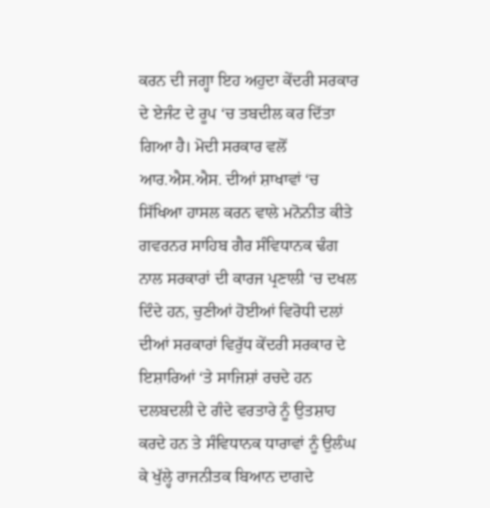ਕਰਨ ਦੀ ਜਗ੍ਹਾ ਇਹ ਅਹੁਦਾ ਕੇਂਦਰੀ ਸਰਕਾਰ ਦੇ ਏਜੰਟ ਦੇ ਰੂਪ ‘ਚ ਤਬਦੀਲ ਕਰ ਦਿੱਤਾ ਗਿਆ ਹੈ। ਮੋਦੀ ਸਰਕਾਰ ਵਲੋਂ ਆਰ.ਐਸ.ਐਸ. ਦੀਆਂ ਸ਼ਾਖਾਵਾਂ ‘ਚ ਸਿੱਖਿਆ ਹਾਸਲ ਕਰਨ ਵਾਲੇ ਮਨੋਨੀਤ ਕੀਤੇ ਗਵਰਨਰ ਸਾਹਿਬ ਗੈਰ ਸੰਵਿਧਾਨਕ ਢੰਗ ਨਾਲ ਸਰਕਾਰਾਂ ਦੀ ਕਾਰਜ ਪ੍ਰਣਾਲੀ ‘ਚ ਦਖਲ ਦਿੰਦੇ ਹਨ, ਚੁਣੀਆਂ ਹੋਈਆਂ ਵਿਰੋਧੀ ਦਲਾਂ ਦੀਆਂ ਸਰਕਾਰਾਂ ਵਿਰੁੱਧ ਕੇਂਦਰੀ ਸਰਕਾਰ ਦੇ ਇਸ਼ਾਰਿਆਂ ‘ਤੇ ਸਾਜਿਸ਼ਾਂ ਰਚਦੇ ਹਨ ਦਲਬਦਲੀ ਦੇ ਗੰਦੇ ਵਰਤਾਰੇ ਨੂੰ ਉਤਸ਼ਾਹ ਕਰਦੇ ਹਨ ਤੇ ਸੰਵਿਧਾਨਕ ਧਾਰਾਵਾਂ ਨੂੰ ਉਲੰਘ ਕੇ ਖੁੱਲ੍ਹੇ ਰਾਜਨੀਤਕ ਬਿਆਨ ਦਾਗਦੇ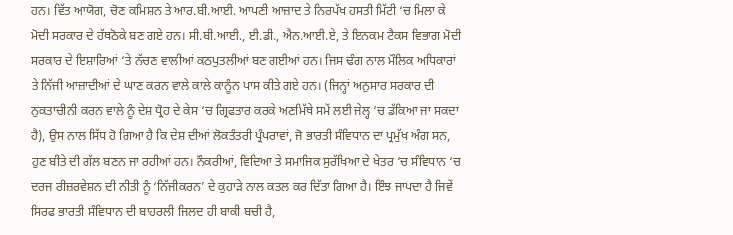ਹਨ। ਵਿੱਤ ਆਯੋਗ, ਚੋਣ ਕਮਿਸ਼ਨ ਤੇ ਆਰ.ਬੀ.ਆਈ. ਆਪਣੀ ਆਜ਼ਾਦ ਤੇ ਨਿਰਪੱਖ ਹਸਤੀ ਮਿੱਟੀ ‘ਚ ਮਿਲਾ ਕੇ ਮੋਦੀ ਸਰਕਾਰ ਦੇ ਹੱਥਠੋਕੇ ਬਣ ਗਏ ਹਨ। ਸੀ.ਬੀ.ਆਈ., ਈ.ਡੀ., ਐਨ.ਆਈ.ਏ, ਤੇ ਇਨਕਮ ਟੈਕਸ ਵਿਭਾਗ ਮੋਦੀ ਸਰਕਾਰ ਦੇ ਇਸ਼ਾਰਿਆਂ ‘ਤੇ ਨੱਚਣ ਵਾਲੀਆਂ ਕਠਪੁਤਲੀਆਂ ਬਣ ਗਈਆਂ ਹਨ। ਜਿਸ ਢੰਗ ਨਾਲ ਮੌਲਿਕ ਅਧਿਕਾਰਾਂ ਤੇ ਨਿੱਜੀ ਆਜ਼ਾਦੀਆਂ ਦੇ ਘਾਣ ਕਰਨ ਵਾਲੇ ਕਾਲੇ ਕਾਨੂੰਨ ਪਾਸ ਕੀਤੇ ਗਏ ਹਨ। (ਜਿਨ੍ਹਾਂ ਅਨੁਸਾਰ ਸਰਕਾਰ ਦੀ ਨੁਕਤਾਚੀਨੀ ਕਰਨ ਵਾਲੇ ਨੂੰ ਦੇਸ਼ ਧ੍ਰੋਹ ਦੇ ਕੇਸ ‘ਚ ਗ੍ਰਿਫਤਾਰ ਕਰਕੇ ਅਣਮਿੱਥੇ ਸਮੇਂ ਲਈ ਜੇਲ੍ਹ ‘ਚ ਡੱਕਿਆ ਜਾ ਸਕਦਾ ਹੈ), ਉਸ ਨਾਲ ਸਿੱਧ ਹੋ ਗਿਆ ਹੈ ਕਿ ਦੇਸ਼ ਦੀਆਂ ਲੋਕਤੰਤਰੀ ਪ੍ਰੰਪਰਾਵਾਂ, ਜੋ ਭਾਰਤੀ ਸੰਵਿਧਾਨ ਦਾ ਪ੍ਰਮੁੱਖ ਅੰਗ ਸਨ, ਹੁਣ ਬੀਤੇ ਦੀ ਗੱਲ ਬਣਨ ਜਾ ਰਹੀਆਂ ਹਨ। ਨੌਕਰੀਆਂ, ਵਿਦਿਆ ਤੇ ਸਮਾਜਿਕ ਸੁਰੱਖਿਆ ਦੇ ਖੇਤਰ ‘ਚ ਸੰਵਿਧਾਨ ‘ਚ ਦਰਜ ਰੀਜ਼ਰਵੇਸ਼ਨ ਦੀ ਨੀਤੀ ਨੂੰ ‘ਨਿੱਜੀਕਰਨ’ ਦੇ ਕੁਹਾੜੇ ਨਾਲ ਕਤਲ ਕਰ ਦਿੱਤਾ ਗਿਆ ਹੈ। ਇੰਝ ਜਾਪਦਾ ਹੈ ਜਿਵੇਂ ਸਿਰਫ ਭਾਰਤੀ ਸੰਵਿਧਾਨ ਦੀ ਬਾਹਰਲੀ ਜਿਲਦ ਹੀ ਬਾਕੀ ਬਚੀ ਹੈ,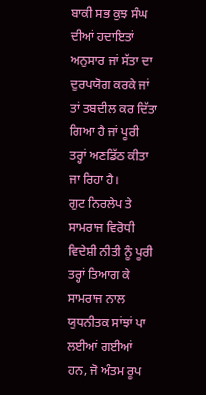ਬਾਕੀ ਸਭ ਕੁਝ ਸੰਘ ਦੀਆਂ ਹਦਾਇਤਾਂ ਅਨੁਸਾਰ ਜਾਂ ਸੱਤਾ ਦਾ ਦੁਰਪਯੋਗ ਕਰਕੇ ਜਾਂ ਤਾਂ ਤਬਦੀਲ ਕਰ ਦਿੱਤਾ ਗਿਆ ਹੈ ਜਾਂ ਪੂਰੀ ਤਰ੍ਹਾਂ ਅਣਡਿੱਠ ਕੀਤਾ ਜਾ ਰਿਹਾ ਹੈ।
ਗੁਟ ਨਿਰਲੇਪ ਤੇ ਸਾਮਰਾਜ ਵਿਰੋਧੀ ਵਿਦੇਸ਼ੀ ਨੀਤੀ ਨੂੰ ਪੂਰੀ ਤਰ੍ਹਾਂ ਤਿਆਗ ਕੇ ਸਾਮਰਾਜ ਨਾਲ ਯੁਧਨੀਤਕ ਸਾਂਝਾਂ ਪਾ ਲਈਆਂ ਗਈਆਂ ਹਨ, ਜੋ ਅੰਤਮ ਰੂਪ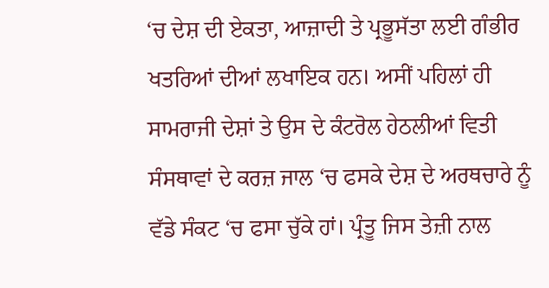‘ਚ ਦੇਸ਼ ਦੀ ਏਕਤਾ, ਆਜ਼ਾਦੀ ਤੇ ਪ੍ਰਭੂਸੱਤਾ ਲਈ ਗੰਭੀਰ ਖਤਰਿਆਂ ਦੀਆਂ ਲਖਾਇਕ ਹਨ। ਅਸੀਂ ਪਹਿਲਾਂ ਹੀ ਸਾਮਰਾਜੀ ਦੇਸ਼ਾਂ ਤੇ ਉਸ ਦੇ ਕੰਟਰੋਲ ਹੇਠਲੀਆਂ ਵਿਤੀ ਸੰਸਥਾਵਾਂ ਦੇ ਕਰਜ਼ ਜਾਲ ‘ਚ ਫਸਕੇ ਦੇਸ਼ ਦੇ ਅਰਥਚਾਰੇ ਨੂੰ ਵੱਡੇ ਸੰਕਟ ‘ਚ ਫਸਾ ਚੁੱਕੇ ਹਾਂ। ਪ੍ਰੰਤੂ ਜਿਸ ਤੇਜ਼ੀ ਨਾਲ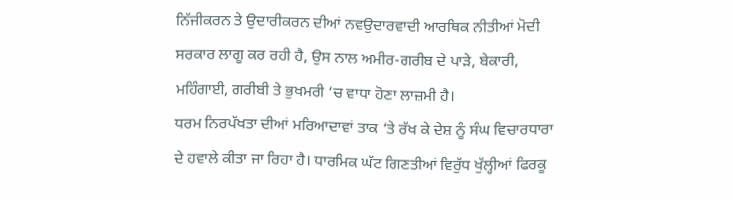ਨਿੱਜੀਕਰਨ ਤੇ ਉਦਾਰੀਕਰਨ ਦੀਆਂ ਨਵਉਦਾਰਵਾਦੀ ਆਰਥਿਕ ਨੀਤੀਆਂ ਮੋਦੀ ਸਰਕਾਰ ਲਾਗੂ ਕਰ ਰਹੀ ਹੈ, ਉਸ ਨਾਲ ਅਮੀਰ-ਗਰੀਬ ਦੇ ਪਾੜੇ, ਬੇਕਾਰੀ, ਮਹਿੰਗਾਈ, ਗਰੀਬੀ ਤੇ ਭੁਖਮਰੀ ‘ਚ ਵਾਧਾ ਹੋਣਾ ਲਾਜ਼ਮੀ ਹੈ।
ਧਰਮ ਨਿਰਪੱਖਤਾ ਦੀਆਂ ਮਰਿਆਦਾਵਾਂ ਤਾਕ ‘ਤੇ ਰੱਖ ਕੇ ਦੇਸ਼ ਨੂੰ ਸੰਘ ਵਿਚਾਰਧਾਰਾ ਦੇ ਹਵਾਲੇ ਕੀਤਾ ਜਾ ਰਿਹਾ ਹੈ। ਧਾਰਮਿਕ ਘੱਟ ਗਿਣਤੀਆਂ ਵਿਰੁੱਧ ਖੁੱਲ੍ਹੀਆਂ ਫਿਰਕੂ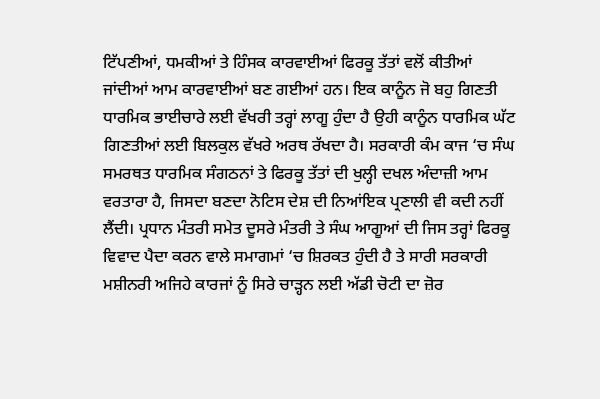ਟਿੱਪਣੀਆਂ, ਧਮਕੀਆਂ ਤੇ ਹਿੰਸਕ ਕਾਰਵਾਈਆਂ ਫਿਰਕੂ ਤੱਤਾਂ ਵਲੋਂ ਕੀਤੀਆਂ ਜਾਂਦੀਆਂ ਆਮ ਕਾਰਵਾਈਆਂ ਬਣ ਗਈਆਂ ਹਨ। ਇਕ ਕਾਨੂੰਨ ਜੋ ਬਹੁ ਗਿਣਤੀ ਧਾਰਮਿਕ ਭਾਈਚਾਰੇ ਲਈ ਵੱਖਰੀ ਤਰ੍ਹਾਂ ਲਾਗੂ ਹੁੰਦਾ ਹੈ ਉਹੀ ਕਾਨੂੰਨ ਧਾਰਮਿਕ ਘੱਟ ਗਿਣਤੀਆਂ ਲਈ ਬਿਲਕੁਲ ਵੱਖਰੇ ਅਰਥ ਰੱਖਦਾ ਹੈ। ਸਰਕਾਰੀ ਕੰਮ ਕਾਜ ‘ਚ ਸੰਘ ਸਮਰਥਤ ਧਾਰਮਿਕ ਸੰਗਠਨਾਂ ਤੇ ਫਿਰਕੂ ਤੱਤਾਂ ਦੀ ਖੁਲ੍ਹੀ ਦਖਲ ਅੰਦਾਜ਼ੀ ਆਮ ਵਰਤਾਰਾ ਹੈ, ਜਿਸਦਾ ਬਣਦਾ ਨੋਟਿਸ ਦੇਸ਼ ਦੀ ਨਿਆਂਇਕ ਪ੍ਰਣਾਲੀ ਵੀ ਕਦੀ ਨਹੀਂ ਲੈਂਦੀ। ਪ੍ਰਧਾਨ ਮੰਤਰੀ ਸਮੇਤ ਦੂਸਰੇ ਮੰਤਰੀ ਤੇ ਸੰਘ ਆਗੂਆਂ ਦੀ ਜਿਸ ਤਰ੍ਹਾਂ ਫਿਰਕੂ ਵਿਵਾਦ ਪੈਦਾ ਕਰਨ ਵਾਲੇ ਸਮਾਗਮਾਂ ‘ਚ ਸ਼ਿਰਕਤ ਹੁੰਦੀ ਹੈ ਤੇ ਸਾਰੀ ਸਰਕਾਰੀ ਮਸ਼ੀਨਰੀ ਅਜਿਹੇ ਕਾਰਜਾਂ ਨੂੰ ਸਿਰੇ ਚਾੜ੍ਹਨ ਲਈ ਅੱਡੀ ਚੋਟੀ ਦਾ ਜ਼ੋਰ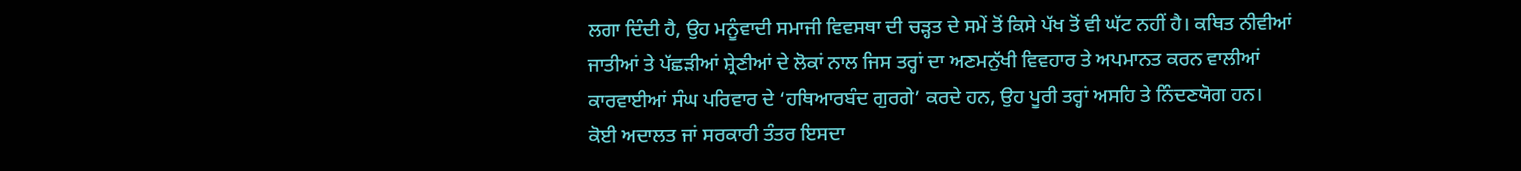ਲਗਾ ਦਿੰਦੀ ਹੈ, ਉਹ ਮਨੂੰਵਾਦੀ ਸਮਾਜੀ ਵਿਵਸਥਾ ਦੀ ਚੜ੍ਹਤ ਦੇ ਸਮੇਂ ਤੋਂ ਕਿਸੇ ਪੱਖ ਤੋਂ ਵੀ ਘੱਟ ਨਹੀਂ ਹੈ। ਕਥਿਤ ਨੀਵੀਆਂ ਜਾਤੀਆਂ ਤੇ ਪੱਛੜੀਆਂ ਸ਼੍ਰੇਣੀਆਂ ਦੇ ਲੋਕਾਂ ਨਾਲ ਜਿਸ ਤਰ੍ਹਾਂ ਦਾ ਅਣਮਨੁੱਖੀ ਵਿਵਹਾਰ ਤੇ ਅਪਮਾਨਤ ਕਰਨ ਵਾਲੀਆਂ ਕਾਰਵਾਈਆਂ ਸੰਘ ਪਰਿਵਾਰ ਦੇ ‘ਹਥਿਆਰਬੰਦ ਗੁਰਗੇ’ ਕਰਦੇ ਹਨ, ਉਹ ਪੂਰੀ ਤਰ੍ਹਾਂ ਅਸਹਿ ਤੇ ਨਿੰਦਣਯੋਗ ਹਨ। ਕੋਈ ਅਦਾਲਤ ਜਾਂ ਸਰਕਾਰੀ ਤੰਤਰ ਇਸਦਾ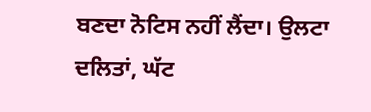ਬਣਦਾ ਨੋਟਿਸ ਨਹੀਂ ਲੈਂਦਾ। ਉਲਟਾ ਦਲਿਤਾਂ, ਘੱਟ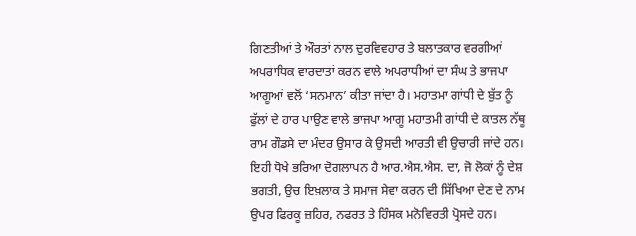ਗਿਣਤੀਆਂ ਤੇ ਔਰਤਾਂ ਨਾਲ ਦੁਰਵਿਵਹਾਰ ਤੇ ਬਲਾਤਕਾਰ ਵਰਗੀਆਂ ਅਪਰਾਧਿਕ ਵਾਰਦਾਤਾਂ ਕਰਨ ਵਾਲੇ ਅਪਰਾਧੀਆਂ ਦਾ ਸੰਘ ਤੇ ਭਾਜਪਾ ਆਗੂਆਂ ਵਲੋਂ ‘ਸਨਮਾਨ’ ਕੀਤਾ ਜਾਂਦਾ ਹੈ। ਮਹਾਤਮਾ ਗਾਂਧੀ ਦੇ ਬੁੱਤ ਨੂੰ ਫੁੱਲਾਂ ਦੇ ਹਾਰ ਪਾਉਣ ਵਾਲੇ ਭਾਜਪਾ ਆਗੂ ਮਹਾਤਮੀ ਗਾਂਧੀ ਦੇ ਕਾਤਲ ਨੱਥੂ ਰਾਮ ਗੌਡਸੇ ਦਾ ਮੰਦਰ ਉਸਾਰ ਕੇ ਉਸਦੀ ਆਰਤੀ ਵੀ ਉਚਾਰੀ ਜਾਂਦੇ ਹਨ। ਇਹੀ ਧੋਖੇ ਭਰਿਆ ਦੋਗਲਾਪਨ ਹੈ ਆਰ.ਐਸ.ਐਸ. ਦਾ, ਜੋ ਲੋਕਾਂ ਨੂੰ ਦੇਸ਼ ਭਗਤੀ, ਉਚ ਇਖ਼ਲਾਕ ਤੇ ਸਮਾਜ ਸੇਵਾ ਕਰਨ ਦੀ ਸਿੱਖਿਆ ਦੇਣ ਦੇ ਨਾਮ ਉਪਰ ਫਿਰਕੂ ਜ਼ਹਿਰ, ਨਫਰਤ ਤੇ ਹਿੰਸਕ ਮਨੋਵਿਰਤੀ ਪ੍ਰੋਸਦੇ ਹਨ।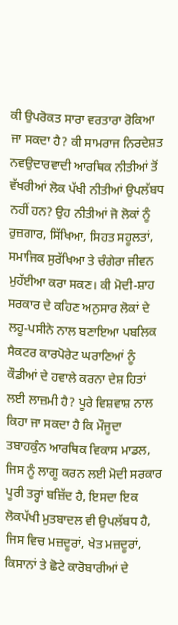ਕੀ ਉਪਰੋਕਤ ਸਾਰਾ ਵਰਤਾਰਾ ਰੋਕਿਆ ਜਾ ਸਕਦਾ ਹੈ? ਕੀ ਸਾਮਰਾਜ ਨਿਰਦੇਸ਼ਤ ਨਵਉਦਾਰਵਾਦੀ ਆਰਥਿਕ ਨੀਤੀਆਂ ਤੋਂ ਵੱਖਰੀਆਂ ਲੋਕ ਪੱਖੀ ਨੀਤੀਆਂ ਉਪਲੱਬਧ ਨਹੀਂ ਹਨ? ਉਹ ਨੀਤੀਆਂ ਜੋ ਲੋਕਾਂ ਨੂੰ ਰੁਜ਼ਗਾਰ, ਸਿੱਖਿਆ, ਸਿਹਤ ਸਹੂਲਤਾਂ, ਸਮਾਜਿਕ ਸੁਰੱਖਿਆ ਤੇ ਚੰਗੇਰਾ ਜੀਵਨ ਮੁਹੱਈਆ ਕਰਾ ਸਕਣ। ਕੀ ਮੋਦੀ-ਸ਼ਾਹ ਸਰਕਾਰ ਦੇ ਕਹਿਣ ਅਨੁਸਾਰ ਲੋਕਾਂ ਦੇ ਲਹੂ-ਪਸੀਨੇ ਨਾਲ ਬਣਾਇਆ ਪਬਲਿਕ ਸੈਕਟਰ ਕਾਰਪੋਰੇਟ ਘਰਾਣਿਆਂ ਨੂੰ ਕੌਡੀਆਂ ਦੇ ਹਵਾਲੇ ਕਰਨਾ ਦੇਸ਼ ਹਿਤਾਂ ਲਈ ਲਾਜ਼ਮੀ ਹੈ? ਪੂਰੇ ਵਿਸ਼ਵਾਸ਼ ਨਾਲ ਕਿਹਾ ਜਾ ਸਕਦਾ ਹੈ ਕਿ ਮੌਜੂਦਾ ਤਬਾਹਕੁੰਨ ਆਰਥਿਕ ਵਿਕਾਸ ਮਾਡਲ, ਜਿਸ ਨੂੰ ਲਾਗੂ ਕਰਨ ਲਈ ਮੋਦੀ ਸਰਕਾਰ ਪੂਰੀ ਤਰ੍ਹਾਂ ਬਜ਼ਿੱਦ ਹੈ, ਇਸਦਾ ਇਕ ਲੋਕਪੱਖੀ ਮੁਤਬਾਦਲ ਵੀ ਉਪਲੱਬਧ ਹੈ, ਜਿਸ ਵਿਚ ਮਜ਼ਦੂਰਾਂ, ਖੇਤ ਮਜ਼ਦੂਰਾਂ, ਕਿਸਾਨਾਂ ਤੇ ਛੋਟੇ ਕਾਰੋਬਾਰੀਆਂ ਦੇ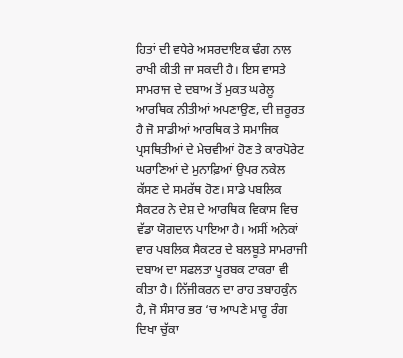ਹਿਤਾਂ ਦੀ ਵਧੇਰੇ ਅਸਰਦਾਇਕ ਢੰਗ ਨਾਲ ਰਾਖੀ ਕੀਤੀ ਜਾ ਸਕਦੀ ਹੈ। ਇਸ ਵਾਸਤੇ ਸਾਮਰਾਜ ਦੇ ਦਬਾਅ ਤੋਂ ਮੁਕਤ ਘਰੇਲੂ ਆਰਥਿਕ ਨੀਤੀਆਂ ਅਪਣਾਉਣ, ਦੀ ਜ਼ਰੂਰਤ ਹੈ ਜੋ ਸਾਡੀਆਂ ਆਰਥਿਕ ਤੇ ਸਮਾਜਿਕ ਪ੍ਰਸਥਿਤੀਆਂ ਦੇ ਮੇਚਵੀਆਂ ਹੋਣ ਤੇ ਕਾਰਪੋਰੇਟ ਘਰਾਣਿਆਂ ਦੇ ਮੁਨਾਫ਼ਿਆਂ ਉਪਰ ਨਕੇਲ ਕੱਸਣ ਦੇ ਸਮਰੱਥ ਹੋਣ। ਸਾਡੇ ਪਬਲਿਕ ਸੈਕਟਰ ਨੇ ਦੇਸ਼ ਦੇ ਆਰਥਿਕ ਵਿਕਾਸ ਵਿਚ ਵੱਡਾ ਯੋਗਦਾਨ ਪਾਇਆ ਹੈ। ਅਸੀਂ ਅਨੇਕਾਂ ਵਾਰ ਪਬਲਿਕ ਸੈਕਟਰ ਦੇ ਬਲਬੂਤੇ ਸਾਮਰਾਜੀ ਦਬਾਅ ਦਾ ਸਫਲਤਾ ਪੂਰਬਕ ਟਾਕਰਾ ਵੀ ਕੀਤਾ ਹੈ। ਨਿੱਜੀਕਰਨ ਦਾ ਰਾਹ ਤਬਾਹਕੁੰਨ ਹੈ, ਜੋ ਸੰਸਾਰ ਭਰ ‘ਚ ਆਪਣੇ ਮਾਰੂ ਰੰਗ ਦਿਖਾ ਚੁੱਕਾ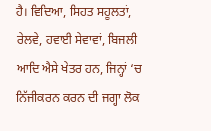ਹੈ। ਵਿਦਿਆ, ਸਿਹਤ ਸਹੂਲਤਾਂ, ਰੇਲਵੇ, ਹਵਾਈ ਸੇਵਾਵਾਂ, ਬਿਜਲੀ ਆਦਿ ਐਸੇ ਖੇਤਰ ਹਨ, ਜਿਨ੍ਹਾਂ ‘ਚ ਨਿੱਜੀਕਰਨ ਕਰਨ ਦੀ ਜਗ੍ਹਾ ਲੋਕ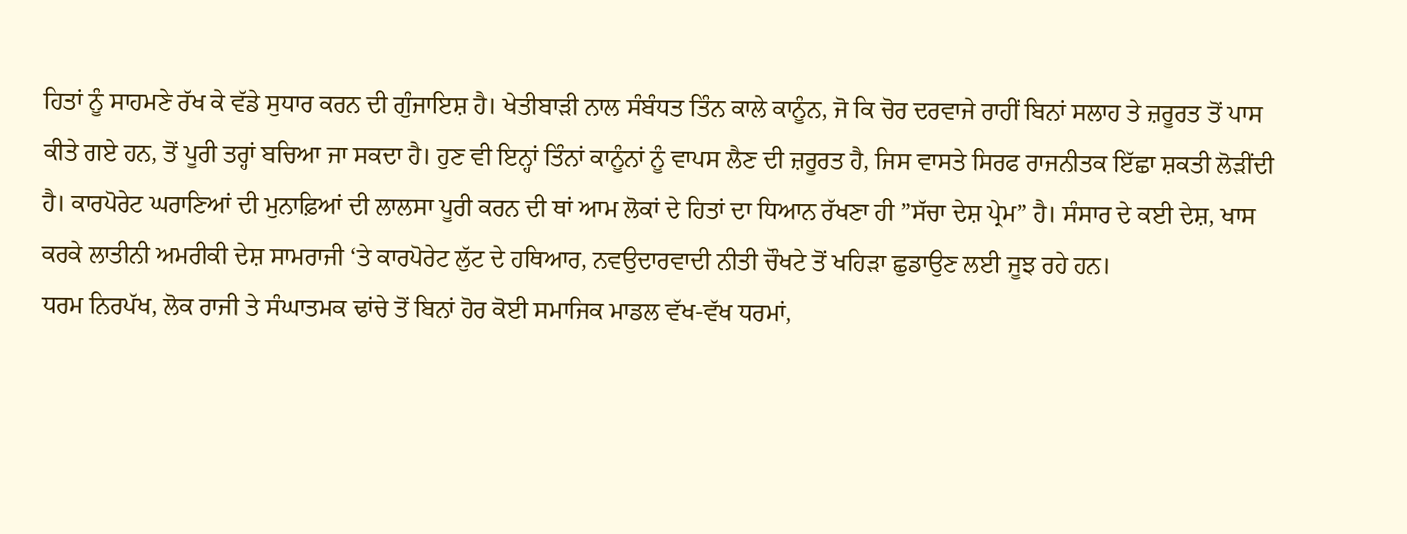ਹਿਤਾਂ ਨੂੰ ਸਾਹਮਣੇ ਰੱਖ ਕੇ ਵੱਡੇ ਸੁਧਾਰ ਕਰਨ ਦੀ ਗੁੰਜਾਇਸ਼ ਹੈ। ਖੇਤੀਬਾੜੀ ਨਾਲ ਸੰਬੰਧਤ ਤਿੰਨ ਕਾਲੇ ਕਾਨੂੰਨ, ਜੋ ਕਿ ਚੋਰ ਦਰਵਾਜੇ ਰਾਹੀਂ ਬਿਨਾਂ ਸਲਾਹ ਤੇ ਜ਼ਰੂਰਤ ਤੋਂ ਪਾਸ ਕੀਤੇ ਗਏ ਹਨ, ਤੋਂ ਪੂਰੀ ਤਰ੍ਹਾਂ ਬਚਿਆ ਜਾ ਸਕਦਾ ਹੈ। ਹੁਣ ਵੀ ਇਨ੍ਹਾਂ ਤਿੰਨਾਂ ਕਾਨੂੰਨਾਂ ਨੂੰ ਵਾਪਸ ਲੈਣ ਦੀ ਜ਼ਰੂਰਤ ਹੈ, ਜਿਸ ਵਾਸਤੇ ਸਿਰਫ ਰਾਜਨੀਤਕ ਇੱਛਾ ਸ਼ਕਤੀ ਲੋੜੀਂਦੀ ਹੈ। ਕਾਰਪੋਰੇਟ ਘਰਾਣਿਆਂ ਦੀ ਮੁਨਾਫ਼ਿਆਂ ਦੀ ਲਾਲਸਾ ਪੂਰੀ ਕਰਨ ਦੀ ਥਾਂ ਆਮ ਲੋਕਾਂ ਦੇ ਹਿਤਾਂ ਦਾ ਧਿਆਨ ਰੱਖਣਾ ਹੀ ”ਸੱਚਾ ਦੇਸ਼ ਪ੍ਰੇਮ” ਹੈ। ਸੰਸਾਰ ਦੇ ਕਈ ਦੇਸ਼, ਖਾਸ ਕਰਕੇ ਲਾਤੀਨੀ ਅਮਰੀਕੀ ਦੇਸ਼ ਸਾਮਰਾਜੀ ‘ਤੇ ਕਾਰਪੋਰੇਟ ਲੁੱਟ ਦੇ ਹਥਿਆਰ, ਨਵਉਦਾਰਵਾਦੀ ਨੀਤੀ ਚੌਖਟੇ ਤੋਂ ਖਹਿੜਾ ਛੁਡਾਉਣ ਲਈ ਜੂਝ ਰਹੇ ਹਨ।
ਧਰਮ ਨਿਰਪੱਖ, ਲੋਕ ਰਾਜੀ ਤੇ ਸੰਘਾਤਮਕ ਢਾਂਚੇ ਤੋਂ ਬਿਨਾਂ ਹੋਰ ਕੋਈ ਸਮਾਜਿਕ ਮਾਡਲ ਵੱਖ-ਵੱਖ ਧਰਮਾਂ,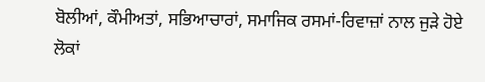ਬੋਲੀਆਂ, ਕੌਮੀਅਤਾਂ, ਸਭਿਆਚਾਰਾਂ, ਸਮਾਜਿਕ ਰਸਮਾਂ-ਰਿਵਾਜ਼ਾਂ ਨਾਲ ਜੁੜੇ ਹੋਏ ਲੋਕਾਂ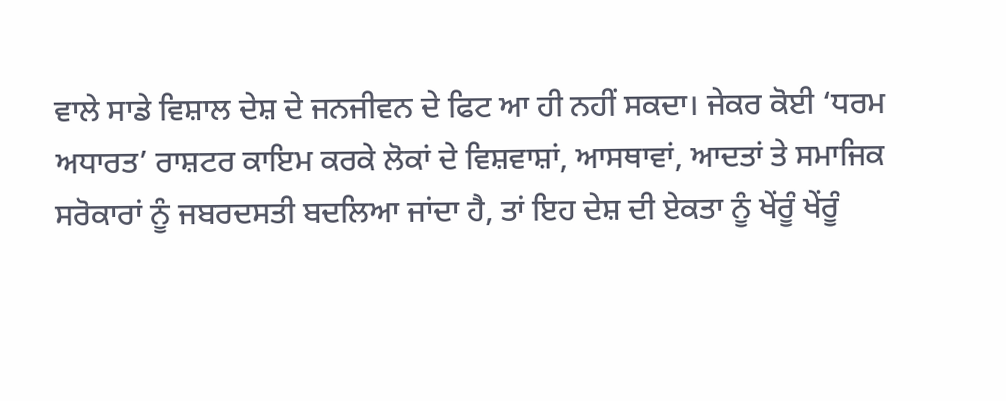ਵਾਲੇ ਸਾਡੇ ਵਿਸ਼ਾਲ ਦੇਸ਼ ਦੇ ਜਨਜੀਵਨ ਦੇ ਫਿਟ ਆ ਹੀ ਨਹੀਂ ਸਕਦਾ। ਜੇਕਰ ਕੋਈ ‘ਧਰਮ ਅਧਾਰਤ’ ਰਾਸ਼ਟਰ ਕਾਇਮ ਕਰਕੇ ਲੋਕਾਂ ਦੇ ਵਿਸ਼ਵਾਸ਼ਾਂ, ਆਸਥਾਵਾਂ, ਆਦਤਾਂ ਤੇ ਸਮਾਜਿਕ ਸਰੋਕਾਰਾਂ ਨੂੰ ਜਬਰਦਸਤੀ ਬਦਲਿਆ ਜਾਂਦਾ ਹੈ, ਤਾਂ ਇਹ ਦੇਸ਼ ਦੀ ਏਕਤਾ ਨੂੰ ਖੇਂਰੂੰ ਖੇਂਰੂੰ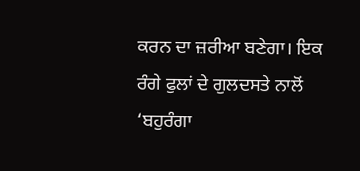ਕਰਨ ਦਾ ਜ਼ਰੀਆ ਬਣੇਗਾ। ਇਕ ਰੰਗੇ ਫੁਲਾਂ ਦੇ ਗੁਲਦਸਤੇ ਨਾਲੋਂ ‘ਬਹੁਰੰਗਾ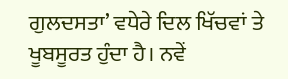ਗੁਲਦਸਤਾ’ ਵਧੇਰੇ ਦਿਲ ਖਿੱਚਵਾਂ ਤੇ ਖੂਬਸੂਰਤ ਹੁੰਦਾ ਹੈ। ਨਵੇਂ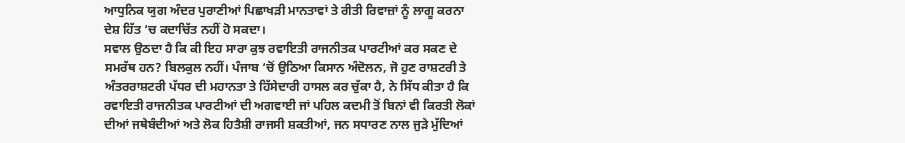ਆਧੁਨਿਕ ਯੁਗ ਅੰਦਰ ਪੁਰਾਣੀਆਂ ਪਿਛਾਖੜੀ ਮਾਨਤਾਵਾਂ ਤੇ ਰੀਤੀ ਰਿਵਾਜ਼ਾਂ ਨੂੰ ਲਾਗੂ ਕਰਨਾ ਦੇਸ਼ ਹਿੱਤ ‘ਚ ਕਦਾਚਿੱਤ ਨਹੀਂ ਹੋ ਸਕਦਾ।
ਸਵਾਲ ਉਠਦਾ ਹੈ ਕਿ ਕੀ ਇਹ ਸਾਰਾ ਕੁਝ ਰਵਾਇਤੀ ਰਾਜਨੀਤਕ ਪਾਰਟੀਆਂ ਕਰ ਸਕਣ ਦੇ ਸਮਰੱਥ ਹਨ? ਬਿਲਕੁਲ ਨਹੀਂ। ਪੰਜਾਬ ‘ਚੋਂ ਉਠਿਆ ਕਿਸਾਨ ਅੰਦੋਲਨ, ਜੋ ਹੁਣ ਰਾਸ਼ਟਰੀ ਤੇ ਅੰਤਰਰਾਸ਼ਟਰੀ ਪੱਧਰ ਦੀ ਮਹਾਨਤਾ ਤੇ ਹਿੱਸੇਦਾਰੀ ਹਾਸਲ ਕਰ ਚੁੱਕਾ ਹੈ, ਨੇ ਸਿੱਧ ਕੀਤਾ ਹੈ ਕਿ ਰਵਾਇਤੀ ਰਾਜਨੀਤਕ ਪਾਰਟੀਆਂ ਦੀ ਅਗਵਾਈ ਜਾਂ ਪਹਿਲ ਕਦਮੀ ਤੋਂ ਬਿਨਾਂ ਵੀ ਕਿਰਤੀ ਲੋਕਾਂ ਦੀਆਂ ਜਥੇਬੰਦੀਆਂ ਅਤੇ ਲੋਕ ਹਿਤੈਸ਼ੀ ਰਾਜਸੀ ਸ਼ਕਤੀਆਂ, ਜਨ ਸਧਾਰਣ ਨਾਲ ਜੁੜੇ ਮੁੱਦਿਆਂ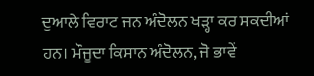ਦੁਆਲੇ ਵਿਰਾਟ ਜਨ ਅੰਦੋਲਨ ਖੜ੍ਹਾ ਕਰ ਸਕਦੀਆਂ ਹਨ। ਮੌਜੂਦਾ ਕਿਸਾਨ ਅੰਦੋਲਨ, ਜੋ ਭਾਵੇਂ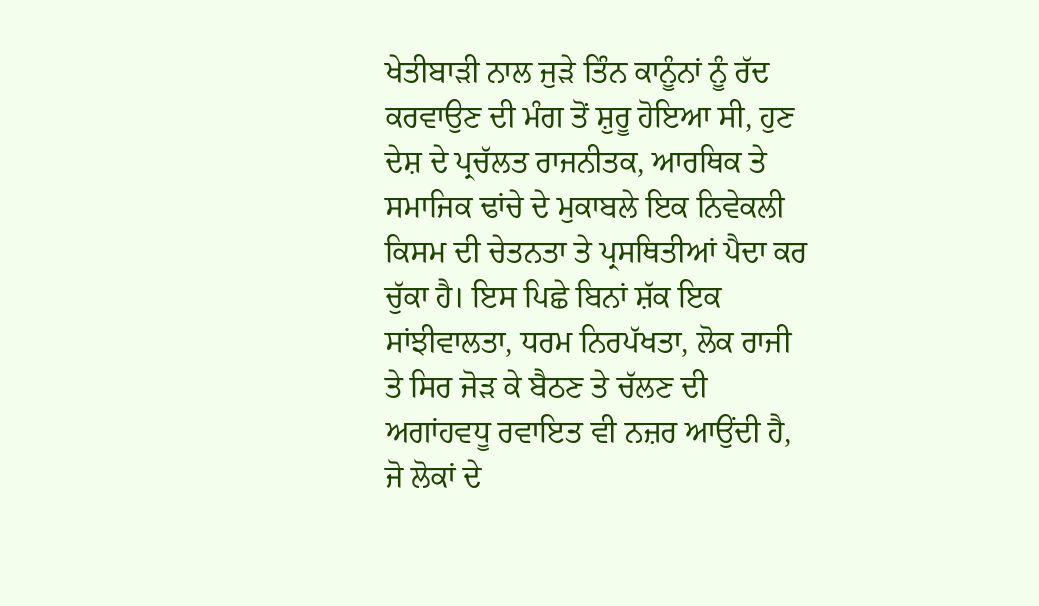ਖੇਤੀਬਾੜੀ ਨਾਲ ਜੁੜੇ ਤਿੰਨ ਕਾਨੂੰਨਾਂ ਨੂੰ ਰੱਦ ਕਰਵਾਉਣ ਦੀ ਮੰਗ ਤੋਂ ਸ਼ੁਰੂ ਹੋਇਆ ਸੀ, ਹੁਣ ਦੇਸ਼ ਦੇ ਪ੍ਰਚੱਲਤ ਰਾਜਨੀਤਕ, ਆਰਥਿਕ ਤੇ ਸਮਾਜਿਕ ਢਾਂਚੇ ਦੇ ਮੁਕਾਬਲੇ ਇਕ ਨਿਵੇਕਲੀ ਕਿਸਮ ਦੀ ਚੇਤਨਤਾ ਤੇ ਪ੍ਰਸਥਿਤੀਆਂ ਪੈਦਾ ਕਰ ਚੁੱਕਾ ਹੈ। ਇਸ ਪਿਛੇ ਬਿਨਾਂ ਸ਼ੱਕ ਇਕ ਸਾਂਝੀਵਾਲਤਾ, ਧਰਮ ਨਿਰਪੱਖਤਾ, ਲੋਕ ਰਾਜੀ ਤੇ ਸਿਰ ਜੋੜ ਕੇ ਬੈਠਣ ਤੇ ਚੱਲਣ ਦੀ ਅਗਾਂਹਵਧੂ ਰਵਾਇਤ ਵੀ ਨਜ਼ਰ ਆਉਂਦੀ ਹੈ, ਜੋ ਲੋਕਾਂ ਦੇ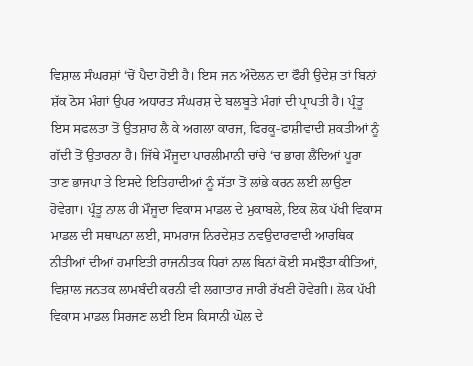ਵਿਸ਼ਾਲ ਸੰਘਰਸ਼ਾਂ ‘ਚੋਂ ਪੈਦਾ ਹੋਈ ਹੈ। ਇਸ ਜਨ ਅੰਦੋਲਨ ਦਾ ਫੌਰੀ ਉਦੇਸ਼ ਤਾਂ ਬਿਨਾਂ ਸ਼ੱਕ ਠੋਸ ਮੰਗਾਂ ਉਪਰ ਅਧਾਰਤ ਸੰਘਰਸ਼ ਦੇ ਬਲਬੂਤੇ ਮੰਗਾਂ ਦੀ ਪ੍ਰਾਪਤੀ ਹੈ। ਪ੍ਰੰਤੂ ਇਸ ਸਫਲਤਾ ਤੋਂ ਉਤਸ਼ਾਹ ਲੈ ਕੇ ਅਗਲਾ ਕਾਰਜ, ਫਿਰਕੂ-ਫਾਸ਼ੀਵਾਦੀ ਸ਼ਕਤੀਆਂ ਨੂੰ ਗੱਦੀ ਤੋਂ ਉਤਾਰਨਾ ਹੈ। ਜਿੱਥੇ ਮੌਜੂਦਾ ਪਾਰਲੀਮਾਨੀ ਚਾਂਚੇ ‘ਚ ਭਾਗ ਲੈਂਦਿਆਂ ਪੂਰਾ ਤਾਣ ਭਾਜਪਾ ਤੇ ਇਸਦੇ ਇਤਿਹਾਦੀਆਂ ਨੂੰ ਸੱਤਾ ਤੋਂ ਲਾਂਭੇ ਕਰਨ ਲਈ ਲਾਉਣਾ ਹੋਵੇਗਾ। ਪ੍ਰੰਤੂ ਨਾਲ ਹੀ ਮੌਜੂਦਾ ਵਿਕਾਸ ਮਾਡਲ ਦੇ ਮੁਕਾਬਲੇ, ਇਕ ਲੋਕ ਪੱਖੀ ਵਿਕਾਸ ਮਾਡਲ ਦੀ ਸਥਾਪਨਾ ਲਈ, ਸਾਮਰਾਜ ਨਿਰਦੇਸ਼ਤ ਨਵਉਦਾਰਵਾਦੀ ਆਰਥਿਕ ਨੀਤੀਆਂ ਦੀਆਂ ਹਮਾਇਤੀ ਰਾਜਨੀਤਕ ਧਿਰਾਂ ਨਾਲ ਬਿਨਾਂ ਕੋਈ ਸਮਝੌਤਾ ਕੀਤਿਆਂ, ਵਿਸ਼ਾਲ ਜਨਤਕ ਲਾਮਬੰਦੀ ਕਰਨੀ ਵੀ ਲਗਾਤਾਰ ਜਾਰੀ ਰੱਖਣੀ ਹੋਵੇਗੀ। ਲੋਕ ਪੱਖੀ ਵਿਕਾਸ ਮਾਡਲ ਸਿਰਜਣ ਲਈ ਇਸ ਕਿਸਾਨੀ ਘੋਲ ਦੇ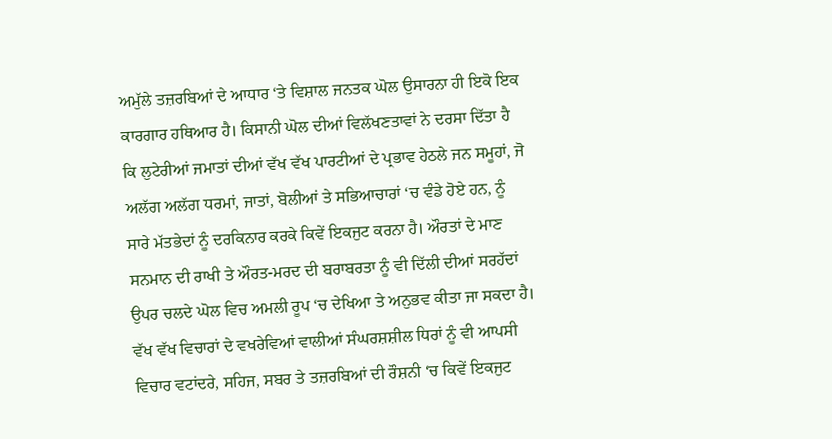ਅਮੁੱਲੇ ਤਜ਼ਰਬਿਆਂ ਦੇ ਆਧਾਰ ‘ਤੇ ਵਿਸ਼ਾਲ ਜਨਤਕ ਘੋਲ ਉਸਾਰਨਾ ਹੀ ਇਕੋ ਇਕ ਕਾਰਗਾਰ ਹਥਿਆਰ ਹੈ। ਕਿਸਾਨੀ ਘੋਲ ਦੀਆਂ ਵਿਲੱਖਣਤਾਵਾਂ ਨੇ ਦਰਸਾ ਦਿੱਤਾ ਹੈ ਕਿ ਲੁਟੇਰੀਆਂ ਜਮਾਤਾਂ ਦੀਆਂ ਵੱਖ ਵੱਖ ਪਾਰਟੀਆਂ ਦੇ ਪ੍ਰਭਾਵ ਹੇਠਲੇ ਜਨ ਸਮੂਹਾਂ, ਜੋ ਅਲੱਗ ਅਲੱਗ ਧਰਮਾਂ, ਜਾਤਾਂ, ਬੋਲੀਆਂ ਤੇ ਸਭਿਆਚਾਰਾਂ ‘ਚ ਵੰਡੇ ਹੋਏ ਹਨ, ਨੂੰ ਸਾਰੇ ਮੱਤਭੇਦਾਂ ਨੂੰ ਦਰਕਿਨਾਰ ਕਰਕੇ ਕਿਵੇਂ ਇਕਜੁਟ ਕਰਨਾ ਹੈ। ਔਰਤਾਂ ਦੇ ਮਾਣ ਸਨਮਾਨ ਦੀ ਰਾਖੀ ਤੇ ਔਰਤ-ਮਰਦ ਦੀ ਬਰਾਬਰਤਾ ਨੂੰ ਵੀ ਦਿੱਲੀ ਦੀਆਂ ਸਰਹੱਦਾਂ ਉਪਰ ਚਲਦੇ ਘੋਲ ਵਿਚ ਅਮਲੀ ਰੂਪ ‘ਚ ਦੇਖਿਆ ਤੇ ਅਨੁਭਵ ਕੀਤਾ ਜਾ ਸਕਦਾ ਹੈ। ਵੱਖ ਵੱਖ ਵਿਚਾਰਾਂ ਦੇ ਵਖਰੇਵਿਆਂ ਵਾਲੀਆਂ ਸੰਘਰਸ਼ਸ਼ੀਲ ਧਿਰਾਂ ਨੂੰ ਵੀ ਆਪਸੀ ਵਿਚਾਰ ਵਟਾਂਦਰੇ, ਸਹਿਜ, ਸਬਰ ਤੇ ਤਜ਼ਰਬਿਆਂ ਦੀ ਰੌਸ਼ਨੀ ‘ਚ ਕਿਵੇਂ ਇਕਜੁਟ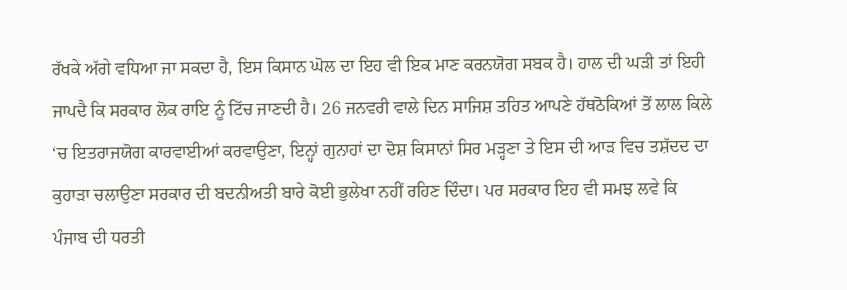ਰੱਖਕੇ ਅੱਗੇ ਵਧਿਆ ਜਾ ਸਕਦਾ ਹੈ, ਇਸ ਕਿਸਾਨ ਘੋਲ ਦਾ ਇਹ ਵੀ ਇਕ ਮਾਣ ਕਰਨਯੋਗ ਸਬਕ ਹੈ। ਹਾਲ ਦੀ ਘੜੀ ਤਾਂ ਇਹੀ ਜਾਪਦੈ ਕਿ ਸਰਕਾਰ ਲੋਕ ਰਾਇ ਨੂੰ ਟਿੱਚ ਜਾਣਦੀ ਹੈ। 26 ਜਨਵਰੀ ਵਾਲੇ ਦਿਨ ਸਾਜਿਸ਼ ਤਹਿਤ ਆਪਣੇ ਹੱਥਠੋਕਿਆਂ ਤੋਂ ਲਾਲ ਕਿਲੇ ‘ਚ ਇਤਰਾਜਯੋਗ ਕਾਰਵਾਈਆਂ ਕਰਵਾਉਣਾ, ਇਨ੍ਹਾਂ ਗੁਨਾਹਾਂ ਦਾ ਦੋਸ਼ ਕਿਸਾਨਾਂ ਸਿਰ ਮੜ੍ਹਣਾ ਤੇ ਇਸ ਦੀ ਆੜ ਵਿਚ ਤਸ਼ੱਦਦ ਦਾ ਕੁਹਾੜਾ ਚਲਾਉਣਾ ਸਰਕਾਰ ਦੀ ਬਦਨੀਅਤੀ ਬਾਰੇ ਕੋਈ ਭੁਲੇਖਾ ਨਹੀਂ ਰਹਿਣ ਦਿੰਦਾ। ਪਰ ਸਰਕਾਰ ਇਹ ਵੀ ਸਮਝ ਲਵੇ ਕਿ ਪੰਜਾਬ ਦੀ ਧਰਤੀ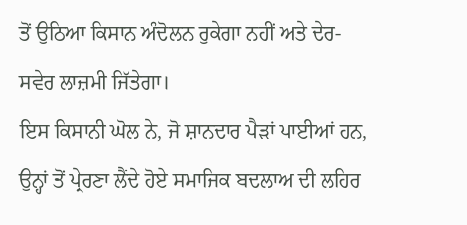ਤੋਂ ਉਠਿਆ ਕਿਸਾਨ ਅੰਦੋਲਨ ਰੁਕੇਗਾ ਨਹੀਂ ਅਤੇ ਦੇਰ-ਸਵੇਰ ਲਾਜ਼ਮੀ ਜਿੱਤੇਗਾ।
ਇਸ ਕਿਸਾਨੀ ਘੋਲ ਨੇ, ਜੋ ਸ਼ਾਨਦਾਰ ਪੈੜਾਂ ਪਾਈਆਂ ਹਨ, ਉਨ੍ਹਾਂ ਤੋਂ ਪ੍ਰੇਰਣਾ ਲੈਂਦੇ ਹੋਏ ਸਮਾਜਿਕ ਬਦਲਾਅ ਦੀ ਲਹਿਰ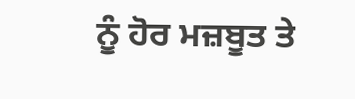ਨੂੰ ਹੋਰ ਮਜ਼ਬੂਤ ਤੇ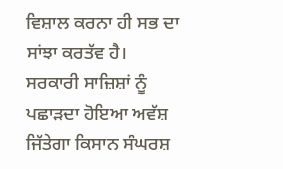ਵਿਸ਼ਾਲ ਕਰਨਾ ਹੀ ਸਭ ਦਾ ਸਾਂਝਾ ਕਰਤੱਵ ਹੈ।
ਸਰਕਾਰੀ ਸਾਜ਼ਿਸ਼ਾਂ ਨੂੰ ਪਛਾੜਦਾ ਹੋਇਆ ਅਵੱਸ਼ ਜਿੱਤੇਗਾ ਕਿਸਾਨ ਸੰਘਰਸ਼